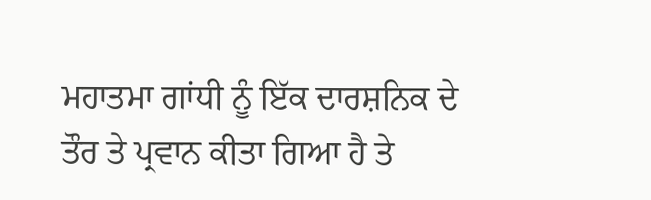ਮਹਾਤਮਾ ਗਾਂਧੀ ਨੂੰ ਇੱਕ ਦਾਰਸ਼ਨਿਕ ਦੇ ਤੌਰ ਤੇ ਪ੍ਰਵਾਨ ਕੀਤਾ ਗਿਆ ਹੈ ਤੇ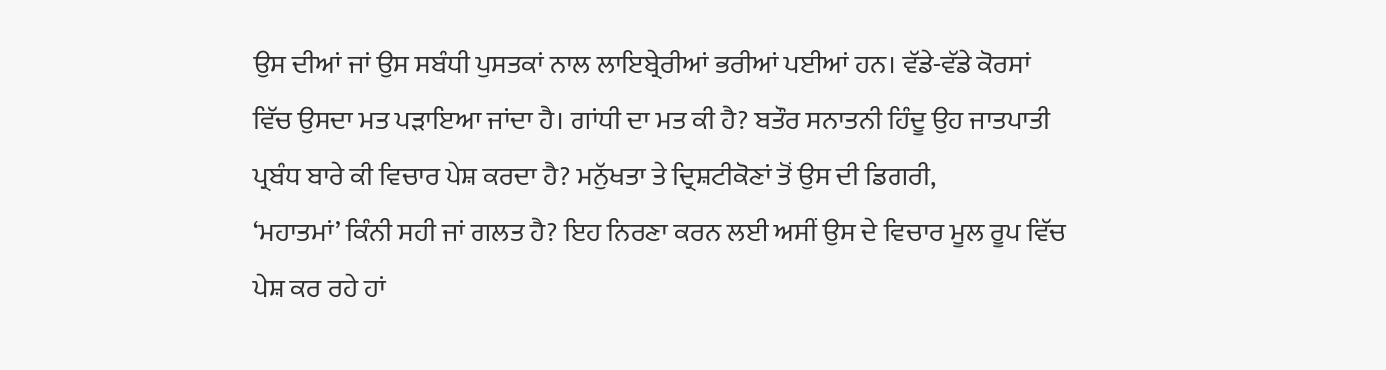ਉਸ ਦੀਆਂ ਜਾਂ ਉਸ ਸਬੰਧੀ ਪੁਸਤਕਾਂ ਨਾਲ ਲਾਇਬ੍ਰੇਰੀਆਂ ਭਰੀਆਂ ਪਈਆਂ ਹਨ। ਵੱਡੇ-ਵੱਡੇ ਕੋਰਸਾਂ
ਵਿੱਚ ਉਸਦਾ ਮਤ ਪੜਾਇਆ ਜਾਂਦਾ ਹੈ। ਗਾਂਧੀ ਦਾ ਮਤ ਕੀ ਹੈ? ਬਤੌਰ ਸਨਾਤਨੀ ਹਿੰਦੂ ਉਹ ਜਾਤਪਾਤੀ
ਪ੍ਰਬੰਧ ਬਾਰੇ ਕੀ ਵਿਚਾਰ ਪੇਸ਼ ਕਰਦਾ ਹੈ? ਮਨੁੱਖਤਾ ਤੇ ਦ੍ਰਿਸ਼ਟੀਕੋਣਾਂ ਤੋਂ ਉਸ ਦੀ ਡਿਗਰੀ,
‘ਮਹਾਤਮਾਂ’ ਕਿੰਨੀ ਸਹੀ ਜਾਂ ਗਲਤ ਹੈ? ਇਹ ਨਿਰਣਾ ਕਰਨ ਲਈ ਅਸੀਂ ਉਸ ਦੇ ਵਿਚਾਰ ਮੂਲ ਰੂਪ ਵਿੱਚ
ਪੇਸ਼ ਕਰ ਰਹੇ ਹਾਂ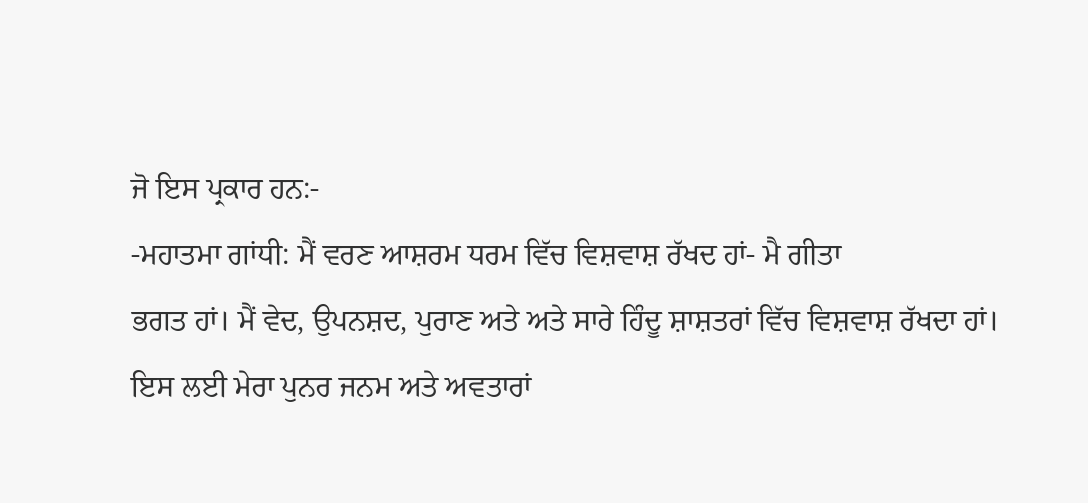ਜੋ ਇਸ ਪ੍ਰਕਾਰ ਹਨ:-
-ਮਹਾਤਮਾ ਗਾਂਧੀ: ਮੈਂ ਵਰਣ ਆਸ਼ਰਮ ਧਰਮ ਵਿੱਚ ਵਿਸ਼ਵਾਸ਼ ਰੱਖਦ ਹਾਂ- ਮੈ ਗੀਤਾ
ਭਗਤ ਹਾਂ। ਮੈਂ ਵੇਦ, ਉਪਨਸ਼ਦ, ਪੁਰਾਣ ਅਤੇ ਅਤੇ ਸਾਰੇ ਹਿੰਦੂ ਸ਼ਾਸ਼ਤਰਾਂ ਵਿੱਚ ਵਿਸ਼ਵਾਸ਼ ਰੱਖਦਾ ਹਾਂ।
ਇਸ ਲਈ ਮੇਰਾ ਪੁਨਰ ਜਨਮ ਅਤੇ ਅਵਤਾਰਾਂ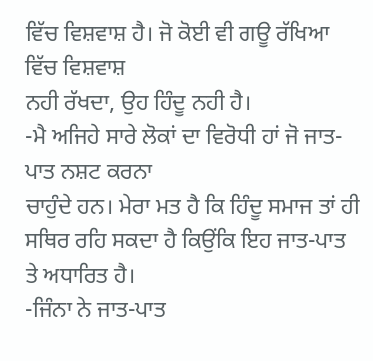ਵਿੱਚ ਵਿਸ਼ਵਾਸ਼ ਹੈ। ਜੋ ਕੋਈ ਵੀ ਗਊ ਰੱਖਿਆ ਵਿੱਚ ਵਿਸ਼ਵਾਸ਼
ਨਹੀ ਰੱਖਦਾ, ਉਹ ਹਿੰਦੂ ਨਹੀ ਹੈ।
-ਮੈ ਅਜਿਹੇ ਸਾਰੇ ਲੋਕਾਂ ਦਾ ਵਿਰੋਧੀ ਹਾਂ ਜੋ ਜਾਤ-ਪਾਤ ਨਸ਼ਟ ਕਰਨਾ
ਚਾਹੁੰਦੇ ਹਨ। ਮੇਰਾ ਮਤ ਹੈ ਕਿ ਹਿੰਦੂ ਸਮਾਜ ਤਾਂ ਹੀ ਸਥਿਰ ਰਹਿ ਸਕਦਾ ਹੈ ਕਿਉਂਕਿ ਇਹ ਜਾਤ-ਪਾਤ
ਤੇ ਅਧਾਰਿਤ ਹੈ।
-ਜਿੰਨਾ ਨੇ ਜਾਤ-ਪਾਤ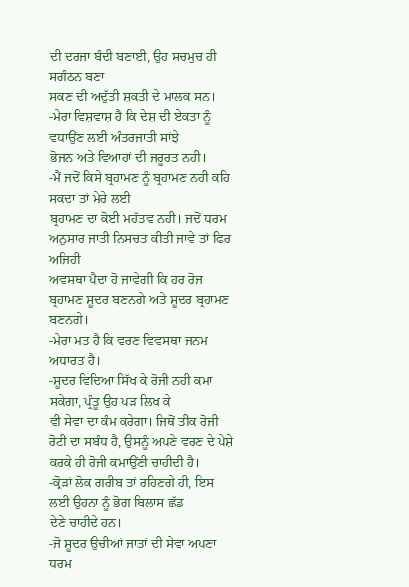ਦੀ ਦਰਜਾ ਬੰਦੀ ਬਣਾਈ, ਉਹ ਸਚਮੁਚ ਹੀ ਸਗੰਠਨ ਬਣਾ
ਸਕਣ ਦੀ ਅਦੁੱਤੀ ਸ਼ਕਤੀ ਦੇ ਮਾਲਕ ਸਨ।
-ਮੇਰਾ ਵਿਸ਼ਵਾਸ਼ ਹੈ ਕਿ ਦੇਸ਼ ਦੀ ਏਕਤਾ ਨੂੰ ਵਧਾਉਂਣ ਲਈ ਅੰਤਰਜਾਤੀ ਸਾਂਝੇ
ਭੋਜਨ ਅਤੇ ਵਿਆਹਾਂ ਦੀ ਜਰੂਰਤ ਨਹੀ।
-ਮੈਂ ਜਦੋਂ ਕਿਸੇ ਬ੍ਰਹਾਮਣ ਨੂੰ ਬ੍ਰਹਾਮਣ ਨਹੀ ਕਹਿ ਸਕਦਾ ਤਾਂ ਮੇਰੇ ਲਈ
ਬ੍ਰਹਾਮਣ ਦਾ ਕੋਈ ਮਹੱਤਵ ਨਹੀ। ਜਦੋਂ ਧਰਮ ਅਨੁਸਾਰ ਜਾਤੀ ਨਿਸਚਤ ਕੀਤੀ ਜਾਵੇ ਤਾਂ ਫਿਰ ਅਜਿਹੀ
ਅਵਸਥਾ ਪੈਦਾ ਹੋ ਜਾਵੇਗੀ ਕਿ ਹਰ ਰੋਜ ਬ੍ਰਹਾਮਣ ਸ਼ੂਦਰ ਬਣਨਗੇ ਅਤੇ ਸ਼ੂਦਰ ਬ੍ਰਹਾਮਣ ਬਣਨਗੇ।
-ਮੇਰਾ ਮਤ ਹੈ ਕਿ ਵਰਣ ਵਿਵਸਥਾ ਜਨਮ ਅਧਾਰਤ ਹੈ।
-ਸ਼ੂਦਰ ਵਿਦਿਆ ਸਿੱਖ ਕੇ ਰੋਜੀ ਨਹੀ ਕਮਾ ਸਕੇਗਾ, ਪ੍ਰੰਤੂ ਉਹ ਪੜ ਲਿਖ ਕੇ
ਵੀ ਸੇਵਾ ਦਾ ਕੰਮ ਕਰੇਗਾ। ਜਿਥੋਂ ਤੀਕ ਰੋਜੀ ਰੋਟੀ ਦਾ ਸਬੰਧ ਹੈ, ਉਸਨੂੰ ਅਪਣੇ ਵਰਣ ਦੇ ਪੇਸ਼ੇ
ਕਰਕੇ ਹੀ ਰੋਜੀ ਕਮਾਉਂਣੀ ਚਾਹੀਦੀ ਹੈ।
-ਕ੍ਰੋੜਾਂ ਲੋਕ ਗਰੀਬ ਤਾਂ ਰਹਿਣਗੇ ਹੀ, ਇਸ ਲਈ ਉਹਨਾ ਨੂੰ ਭੋਗ ਬਿਲਾਸ ਛੱਡ
ਦੇਣੇ ਚਾਹੀਦੇ ਹਨ।
-ਜੋ ਸ਼ੂਦਰ ਉਚੀਆਂ ਜਾਤਾਂ ਦੀ ਸੇਵਾ ਅਪਣਾ ਧਰਮ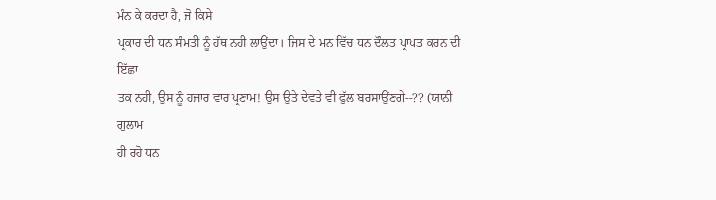ਮੰਨ ਕੇ ਕਰਦਾ ਹੈ, ਜੋ ਕਿਸੇ
ਪ੍ਰਕਾਰ ਦੀ ਧਨ ਸੰਮਤੀ ਨੂੰ ਹੱਥ ਨਹੀ ਲਾਉਂਦਾ। ਜਿਸ ਦੇ ਮਨ ਵਿੱਚ ਧਨ ਦੌਲਤ ਪ੍ਰਾਪਤ ਕਰਨ ਦੀ ਇੱਛਾ
ਤਕ ਨਹੀ, ਉਸ ਨੂੰ ਹਜਾਰ ਵਾਰ ਪ੍ਰਣਾਮ! ਉਸ ਉਤੇ ਦੇਵਤੇ ਵੀ ਫੁੱਲ ਬਰਸਾਉਂਣਗੇ--?? (ਯਾਨੀ ਗੁਲਾਮ
ਹੀ ਰਹੋ ਧਨ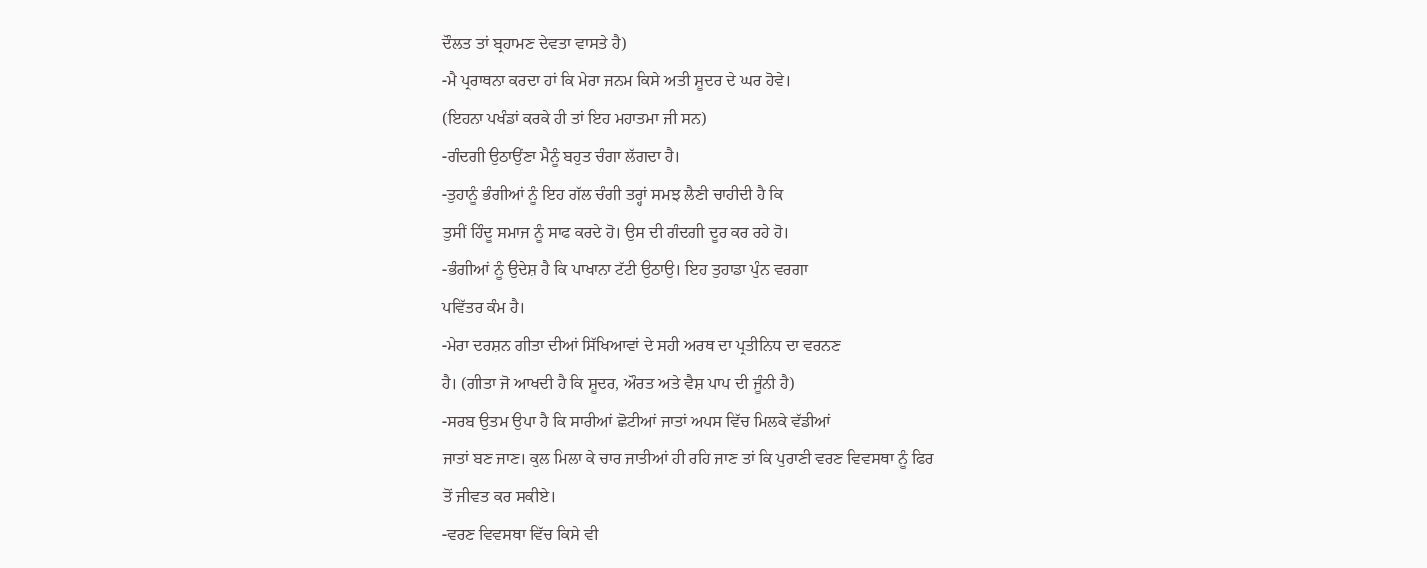ਦੌਲਤ ਤਾਂ ਬ੍ਰਹਾਮਣ ਦੇਵਤਾ ਵਾਸਤੇ ਹੈ)
-ਮੈ ਪ੍ਰਰਾਥਨਾ ਕਰਦਾ ਹਾਂ ਕਿ ਮੇਰਾ ਜਨਮ ਕਿਸੇ ਅਤੀ ਸ਼ੂਦਰ ਦੇ ਘਰ ਹੋਵੇ।
(ਇਹਨਾ ਪਖੰਡਾਂ ਕਰਕੇ ਹੀ ਤਾਂ ਇਹ ਮਹਾਤਮਾ ਜੀ ਸਨ)
-ਗੰਦਗੀ ਉਠਾਉਂਣਾ ਮੈਨੂੰ ਬਹੁਤ ਚੰਗਾ ਲੱਗਦਾ ਹੈ।
-ਤੁਹਾਨੂੰ ਭੰਗੀਆਂ ਨੂੰ ਇਹ ਗੱਲ ਚੰਗੀ ਤਰ੍ਹਾਂ ਸਮਝ ਲੈਣੀ ਚਾਹੀਦੀ ਹੈ ਕਿ
ਤੁਸੀਂ ਹਿੰਦੂ ਸਮਾਜ ਨੂੰ ਸਾਫ ਕਰਦੇ ਹੋ। ਉਸ ਦੀ ਗੰਦਗੀ ਦੂਰ ਕਰ ਰਹੇ ਹੋ।
-ਭੰਗੀਆਂ ਨੂੰ ਉਦੇਸ਼ ਹੈ ਕਿ ਪਾਖਾਨਾ ਟੱਟੀ ਉਠਾਉ। ਇਹ ਤੁਹਾਡਾ ਪੁੰਨ ਵਰਗਾ
ਪਵਿੱਤਰ ਕੰਮ ਹੈ।
-ਮੇਰਾ ਦਰਸ਼ਨ ਗੀਤਾ ਦੀਆਂ ਸਿੱਖਿਆਵਾਂ ਦੇ ਸਹੀ ਅਰਥ ਦਾ ਪ੍ਰਤੀਨਿਧ ਦਾ ਵਰਨਣ
ਹੈ। (ਗੀਤਾ ਜੋ ਆਖਦੀ ਹੈ ਕਿ ਸ਼ੂਦਰ, ਔਰਤ ਅਤੇ ਵੈਸ਼ ਪਾਪ ਦੀ ਜੂੰਨੀ ਹੈ)
-ਸਰਬ ਉਤਮ ਉਪਾ ਹੈ ਕਿ ਸਾਰੀਆਂ ਛੋਟੀਆਂ ਜਾਤਾਂ ਅਪਸ ਵਿੱਚ ਮਿਲਕੇ ਵੱਡੀਆਂ
ਜਾਤਾਂ ਬਣ ਜਾਣ। ਕੁਲ ਮਿਲਾ ਕੇ ਚਾਰ ਜਾਤੀਆਂ ਹੀ ਰਹਿ ਜਾਣ ਤਾਂ ਕਿ ਪੁਰਾਣੀ ਵਰਣ ਵਿਵਸਥਾ ਨੂੰ ਫਿਰ
ਤੋਂ ਜੀਵਤ ਕਰ ਸਕੀਏ।
-ਵਰਣ ਵਿਵਸਥਾ ਵਿੱਚ ਕਿਸੇ ਵੀ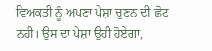ਵਿਅਕਤੀ ਨੂੰ ਅਪਣਾ ਪੇਸ਼ਾ ਚੁਣਨ ਦੀ ਛੋਟ
ਨਹੀ। ਉਸ ਦਾ ਪੇਸ਼ਾ ਉਹੀ ਹੋਏਗਾ,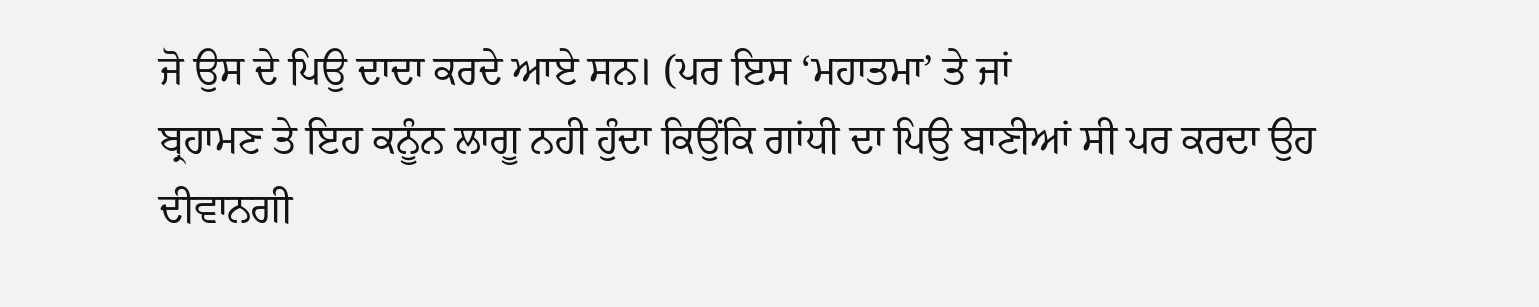ਜੋ ਉਸ ਦੇ ਪਿਉ ਦਾਦਾ ਕਰਦੇ ਆਏ ਸਨ। (ਪਰ ਇਸ ‘ਮਹਾਤਮਾ’ ਤੇ ਜਾਂ
ਬ੍ਰਹਾਮਣ ਤੇ ਇਹ ਕਨੂੰਨ ਲਾਗੂ ਨਹੀ ਹੁੰਦਾ ਕਿਉਂਕਿ ਗਾਂਧੀ ਦਾ ਪਿਉ ਬਾਣੀਆਂ ਸੀ ਪਰ ਕਰਦਾ ਉਹ
ਦੀਵਾਨਗੀ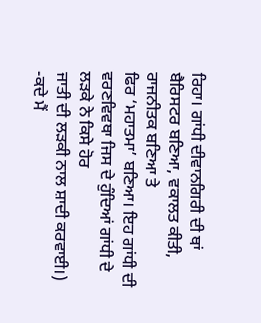ਰਿਹਾ। ਗਾਂਧੀ ਦੀਵਾਨਗਿਰੀ ਦੀ ਥਾਂ ਬੈਰਿਸਟਰ ਬਣਿਆ, ਵਕਾਲਤ ਕੀਤੀ, ਰਾਜਨੀਤਕ ਬਣਿਆ ਤੇ
ਫਿਰ ‘ਮਹਾਤਮਾ’ ਬਣਿਆ। ਇਹ ਗਾਂਧੀ ਦੀ ਵਰਣਵਿਵਥਾ ਜਿਸ ਦੇ ਹੁੰਦਿਆਂ ਗਾਂਧੀ ਦੇ ਲੜਕੇ ਨੇ ਕਿਸੇ ਹੋਰ
ਜਾਤੀ ਦੀ ਲੜਕੀ ਨਾਲ ਸ਼ਾਦੀ ਕਰਵਾਈ।)
-ਕਦੇ ਮੈਂ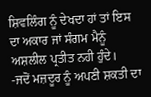ਸ਼ਿਵਲਿੰਗ ਨੂੰ ਦੇਖਦਾ ਹਾਂ ਤਾਂ ਇਸ ਦਾ ਅਕਾਰ ਜਾਂ ਸੰਗਮ ਮੈਨੂੰ
ਅਸ਼ਲੀਲ ਪ੍ਰਤੀਤ ਨਹੀ ਹੁੰਦੇ।
-ਜਦੋਂ ਮਜ਼ਦੂਰ ਨੂੰ ਅਪਣੀ ਸ਼ਕਤੀ ਦਾ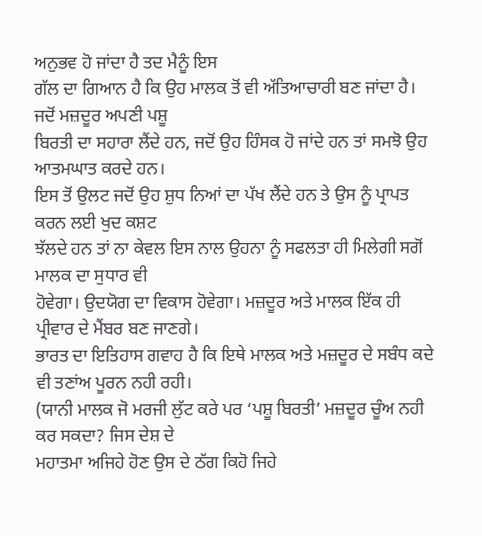ਅਨੁਭਵ ਹੋ ਜਾਂਦਾ ਹੈ ਤਦ ਮੈਨੂੰ ਇਸ
ਗੱਲ ਦਾ ਗਿਆਨ ਹੈ ਕਿ ਉਹ ਮਾਲਕ ਤੋਂ ਵੀ ਅੱਤਿਆਚਾਰੀ ਬਣ ਜਾਂਦਾ ਹੈ। ਜਦੋਂ ਮਜ਼ਦੂਰ ਅਪਣੀ ਪਸ਼ੂ
ਬਿਰਤੀ ਦਾ ਸਹਾਰਾ ਲੈਂਦੇ ਹਨ, ਜਦੋਂ ਉਹ ਹਿੰਸਕ ਹੋ ਜਾਂਦੇ ਹਨ ਤਾਂ ਸਮਝੋ ਉਹ ਆਤਮਘਾਤ ਕਰਦੇ ਹਨ।
ਇਸ ਤੋਂ ਉਲਟ ਜਦੋਂ ਉਹ ਸ਼ੁਧ ਨਿਆਂ ਦਾ ਪੱਖ ਲੈਂਦੇ ਹਨ ਤੇ ਉਸ ਨੂੰ ਪ੍ਰਾਪਤ ਕਰਨ ਲਈ ਖੁਦ ਕਸ਼ਟ
ਝੱਲਦੇ ਹਨ ਤਾਂ ਨਾ ਕੇਵਲ ਇਸ ਨਾਲ ਉਹਨਾ ਨੂੰ ਸਫਲਤਾ ਹੀ ਮਿਲੇਗੀ ਸਗੋਂ ਮਾਲਕ ਦਾ ਸੁਧਾਰ ਵੀ
ਹੋਵੇਗਾ। ਉਦਯੋਗ ਦਾ ਵਿਕਾਸ ਹੋਵੇਗਾ। ਮਜ਼ਦੂਰ ਅਤੇ ਮਾਲਕ ਇੱਕ ਹੀ ਪ੍ਰੀਵਾਰ ਦੇ ਮੈਂਬਰ ਬਣ ਜਾਣਗੇ।
ਭਾਰਤ ਦਾ ਇਤਿਹਾਸ ਗਵਾਹ ਹੈ ਕਿ ਇਥੇ ਮਾਲਕ ਅਤੇ ਮਜ਼ਦੂਰ ਦੇ ਸਬੰਧ ਕਦੇ ਵੀ ਤਣਾਂਅ ਪੂਰਨ ਨਹੀ ਰਹੀ।
(ਯਾਨੀ ਮਾਲਕ ਜੋ ਮਰਜੀ ਲੁੱਟ ਕਰੇ ਪਰ ‘ਪਸ਼ੂ ਬਿਰਤੀ’ ਮਜ਼ਦੂਰ ਚੂੰਅ ਨਹੀ ਕਰ ਸਕਦਾ? ਜਿਸ ਦੇਸ਼ ਦੇ
ਮਹਾਤਮਾ ਅਜਿਹੇ ਹੋਣ ਉਸ ਦੇ ਠੱਗ ਕਿਹੋ ਜਿਹੇ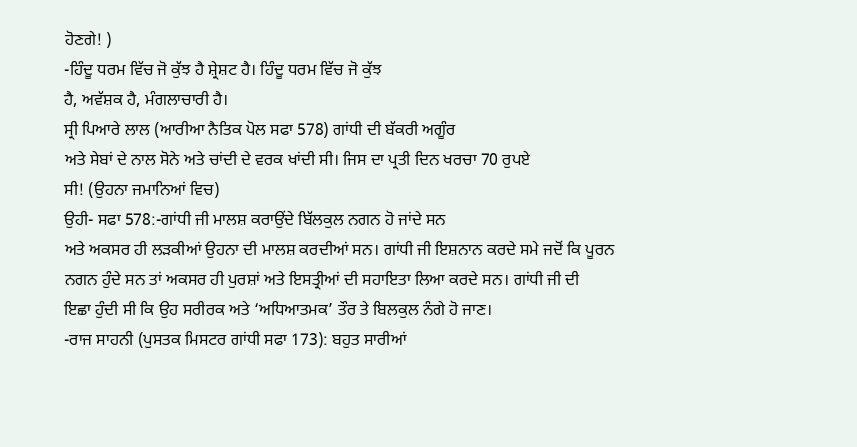ਹੋਣਗੇ! )
-ਹਿੰਦੂ ਧਰਮ ਵਿੱਚ ਜੋ ਕੁੱਝ ਹੈ ਸ਼੍ਰੇਸ਼ਟ ਹੈ। ਹਿੰਦੂ ਧਰਮ ਵਿੱਚ ਜੋ ਕੁੱਝ
ਹੈ, ਅਵੱਸ਼ਕ ਹੈ, ਮੰਗਲਾਚਾਰੀ ਹੈ।
ਸ੍ਰੀ ਪਿਆਰੇ ਲਾਲ (ਆਰੀਆ ਨੈਤਿਕ ਪੋਲ ਸਫਾ 578) ਗਾਂਧੀ ਦੀ ਬੱਕਰੀ ਅਗੂੰਰ
ਅਤੇ ਸੇਬਾਂ ਦੇ ਨਾਲ ਸੋਨੇ ਅਤੇ ਚਾਂਦੀ ਦੇ ਵਰਕ ਖਾਂਦੀ ਸੀ। ਜਿਸ ਦਾ ਪ੍ਰਤੀ ਦਿਨ ਖਰਚਾ 70 ਰੁਪਏ
ਸੀ! (ਉਹਨਾ ਜਮਾਨਿਆਂ ਵਿਚ)
ਉਹੀ- ਸਫਾ 578:-ਗਾਂਧੀ ਜੀ ਮਾਲਸ਼ ਕਰਾਉਂਦੇ ਬਿੱਲਕੁਲ ਨਗਨ ਹੋ ਜਾਂਦੇ ਸਨ
ਅਤੇ ਅਕਸਰ ਹੀ ਲੜਕੀਆਂ ਉਹਨਾ ਦੀ ਮਾਲਸ਼ ਕਰਦੀਆਂ ਸਨ। ਗਾਂਧੀ ਜੀ ਇਸ਼ਨਾਨ ਕਰਦੇ ਸਮੇ ਜਦੋਂ ਕਿ ਪੂਰਨ
ਨਗਨ ਹੁੰਦੇ ਸਨ ਤਾਂ ਅਕਸਰ ਹੀ ਪੁਰਸ਼ਾਂ ਅਤੇ ਇਸਤ੍ਰੀਆਂ ਦੀ ਸਹਾਇਤਾ ਲਿਆ ਕਰਦੇ ਸਨ। ਗਾਂਧੀ ਜੀ ਦੀ
ਇਛਾ ਹੁੰਦੀ ਸੀ ਕਿ ਉਹ ਸਰੀਰਕ ਅਤੇ ‘ਅਧਿਆਤਮਕ’ ਤੌਰ ਤੇ ਬਿਲਕੁਲ ਨੰਗੇ ਹੋ ਜਾਣ।
-ਰਾਜ ਸਾਹਨੀ (ਪੁਸਤਕ ਮਿਸਟਰ ਗਾਂਧੀ ਸਫਾ 173): ਬਹੁਤ ਸਾਰੀਆਂ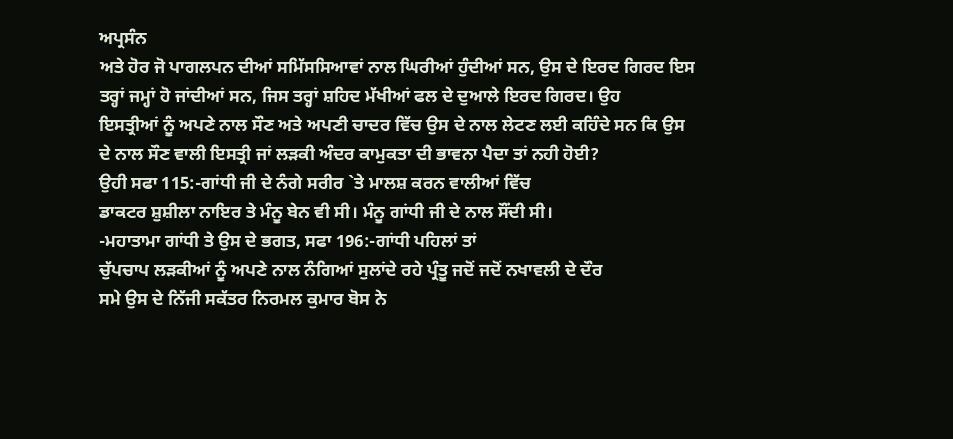ਅਪ੍ਰਸੰਨ
ਅਤੇ ਹੋਰ ਜੋ ਪਾਗਲਪਨ ਦੀਆਂ ਸਮਿੱਸਸਿਆਵਾਂ ਨਾਲ ਘਿਰੀਆਂ ਹੁੰਦੀਆਂ ਸਨ, ਉਸ ਦੇ ਇਰਦ ਗਿਰਦ ਇਸ
ਤਰ੍ਹਾਂ ਜਮ੍ਹਾਂ ਹੋ ਜਾਂਦੀਆਂ ਸਨ, ਜਿਸ ਤਰ੍ਹਾਂ ਸ਼ਹਿਦ ਮੱਖੀਆਂ ਫਲ ਦੇ ਦੁਆਲੇ ਇਰਦ ਗਿਰਦ। ਉਹ
ਇਸਤ੍ਰੀਆਂ ਨੂੰ ਅਪਣੇ ਨਾਲ ਸੌਣ ਅਤੇ ਅਪਣੀ ਚਾਦਰ ਵਿੱਚ ਉਸ ਦੇ ਨਾਲ ਲੇਟਣ ਲਈ ਕਹਿੰਦੇ ਸਨ ਕਿ ਉਸ
ਦੇ ਨਾਲ ਸੌਣ ਵਾਲੀ ਇਸਤ੍ਰੀ ਜਾਂ ਲੜਕੀ ਅੰਦਰ ਕਾਮੁਕਤਾ ਦੀ ਭਾਵਨਾ ਪੈਦਾ ਤਾਂ ਨਹੀ ਹੋਈ?
ਉਹੀ ਸਫਾ 115:-ਗਾਂਧੀ ਜੀ ਦੇ ਨੰਗੇ ਸਰੀਰ `ਤੇ ਮਾਲਸ਼ ਕਰਨ ਵਾਲੀਆਂ ਵਿੱਚ
ਡਾਕਟਰ ਸ਼ੁਸ਼ੀਲਾ ਨਾਇਰ ਤੇ ਮੰਨੂ ਬੇਨ ਵੀ ਸੀ। ਮੰਨੂ ਗਾਂਧੀ ਜੀ ਦੇ ਨਾਲ ਸੌਂਦੀ ਸੀ।
-ਮਹਾਤਾਮਾ ਗਾਂਧੀ ਤੇ ਉਸ ਦੇ ਭਗਤ, ਸਫਾ 196:-ਗਾਂਧੀ ਪਹਿਲਾਂ ਤਾਂ
ਚੁੱਪਚਾਪ ਲੜਕੀਆਂ ਨੂੰ ਅਪਣੇ ਨਾਲ ਨੰਗਿਆਂ ਸੁਲਾਂਦੇ ਰਹੇ ਪ੍ਰੰਤੂ ਜਦੋਂ ਜਦੋਂ ਨਖਾਵਲੀ ਦੇ ਦੌਰ
ਸਮੇ ਉਸ ਦੇ ਨਿੱਜੀ ਸਕੱਤਰ ਨਿਰਮਲ ਕੁਮਾਰ ਬੋਸ ਨੇ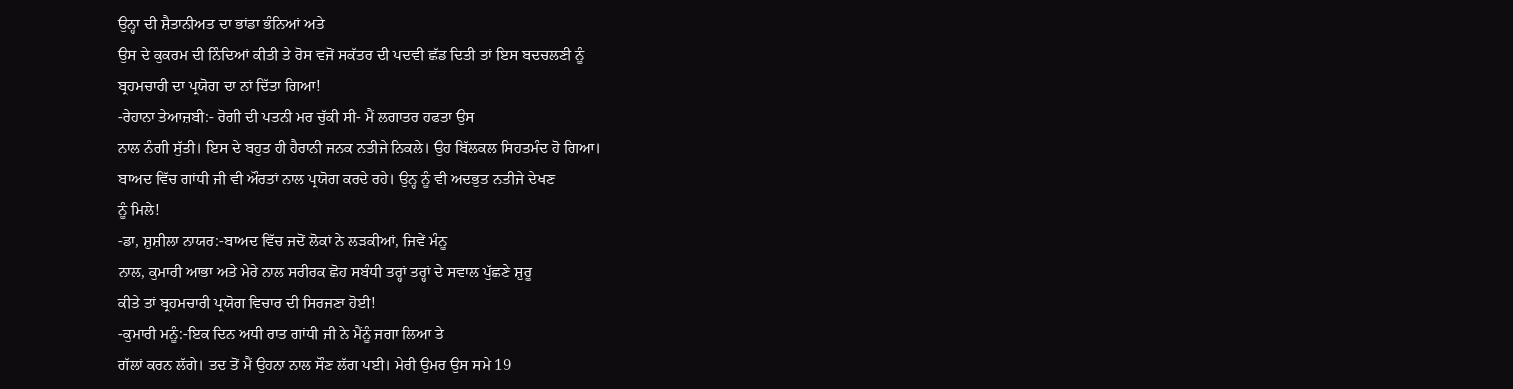ਉਨ੍ਹਾ ਦੀ ਸ਼ੈਤਾਨੀਅਤ ਦਾ ਭਾਂਡਾ ਭੰਨਿਆਂ ਅਤੇ
ਉਸ ਦੇ ਕੁਕਰਮ ਦੀ ਨਿੰਦਿਆਂ ਕੀਤੀ ਤੇ ਰੋਸ ਵਜੋਂ ਸਕੱਤਰ ਦੀ ਪਦਵੀ ਛੱਡ ਦਿਤੀ ਤਾਂ ਇਸ ਬਦਚਲਣੀ ਨੂੰ
ਬ੍ਰਹਮਚਾਰੀ ਦਾ ਪ੍ਰਯੋਗ ਦਾ ਨਾਂ ਦਿੱਤਾ ਗਿਆ!
-ਰੇਹਾਨਾ ਤੇਆਜ਼ਬੀ:- ਰੋਗੀ ਦੀ ਪਤਨੀ ਮਰ ਚੁੱਕੀ ਸੀ- ਮੈਂ ਲਗਾਤਰ ਹਫਤਾ ਉਸ
ਨਾਲ ਨੰਗੀ ਸੁੱਤੀ। ਇਸ ਦੇ ਬਹੁਤ ਹੀ ਹੈਰਾਨੀ ਜਨਕ ਨਤੀਜੇ ਨਿਕਲੇ। ਉਹ ਬਿੱਲਕਲ ਸਿਹਤਮੰਦ ਹੋ ਗਿਆ।
ਬਾਅਦ ਵਿੱਚ ਗਾਂਧੀ ਜੀ ਵੀ ਔਰਤਾਂ ਨਾਲ ਪ੍ਰਯੋਗ ਕਰਦੇ ਰਹੇ। ਉਨ੍ਹ ਨੂੰ ਵੀ ਅਦਭੁਤ ਨਤੀਜੇ ਦੇਖਣ
ਨੂੰ ਮਿਲੇ!
-ਡਾ, ਸ਼ੁਸ਼ੀਲਾ ਨਾਯਰ:-ਬਾਅਦ ਵਿੱਚ ਜਦੋਂ ਲੋਕਾਂ ਨੇ ਲੜਕੀਆਂ, ਜਿਵੇਂ ਮੰਨੂ
ਨਾਲ, ਕੁਮਾਰੀ ਆਭਾ ਅਤੇ ਮੇਰੇ ਨਾਲ ਸਰੀਰਕ ਛੋਹ ਸਬੰਧੀ ਤਰ੍ਹਾਂ ਤਰ੍ਹਾਂ ਦੇ ਸਵਾਲ ਪੁੱਛਣੇ ਸ਼ੁਰੂ
ਕੀਤੇ ਤਾਂ ਬ੍ਰਹਮਚਾਰੀ ਪ੍ਰਯੋਗ ਵਿਚਾਰ ਦੀ ਸਿਰਜਣਾ ਹੋਈ!
-ਕੁਮਾਰੀ ਮਨੂੰ:-ਇਕ ਦਿਨ ਅਧੀ ਰਾਤ ਗਾਂਧੀ ਜੀ ਨੇ ਮੈਂਨੂੰ ਜਗਾ ਲਿਆ ਤੇ
ਗੱਲਾਂ ਕਰਨ ਲੱਗੇ। ਤਦ ਤੋਂ ਮੈਂ ਉਹਨਾ ਨਾਲ ਸੌਣ ਲੱਗ ਪਈ। ਮੇਰੀ ਉਮਰ ਉਸ ਸਮੇ 19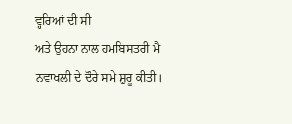ਵ੍ਹਰਿਆਂ ਦੀ ਸੀ
ਅਤੇ ਉਹਨਾ ਨਾਲ ਹਮਬਿਸਤਰੀ ਮੈ ਨਵਾਖਲੀ ਦੇ ਦੌਰੇ ਸਮੇ ਸ਼ੁਰੂ ਕੀਤੀ।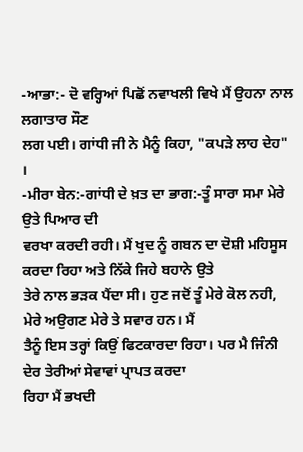-ਆਭਾ:- ਦੋ ਵਰ੍ਹਿਆਂ ਪਿਛੋਂ ਨਵਾਖਲੀ ਵਿਖੇ ਮੈਂ ਉਹਨਾ ਨਾਲ ਲਗਾਤਾਰ ਸੌਣ
ਲਗ ਪਈ। ਗਾਂਧੀ ਜੀ ਨੇ ਮੈਨੂੰ ਕਿਹਾ, "ਕਪੜੇ ਲਾਹ ਦੇਹ" ।
-ਮੀਰਾ ਬੇਨ:-ਗਾਂਧੀ ਦੇ ਖ਼ਤ ਦਾ ਭਾਗ:-ਤੂੰ ਸਾਰਾ ਸਮਾ ਮੇਰੇ ਉਤੇ ਪਿਆਰ ਦੀ
ਵਰਖਾ ਕਰਦੀ ਰਹੀ। ਮੈਂ ਖੁਦ ਨੂੰ ਗਬਨ ਦਾ ਦੋਸ਼ੀ ਮਹਿਸੂਸ ਕਰਦਾ ਰਿਹਾ ਅਤੇ ਨਿੱਕੇ ਜਿਹੇ ਬਹਾਨੇ ਉਤੇ
ਤੇਰੇ ਨਾਲ ਭੜਕ ਪੈਂਦਾ ਸੀ। ਹੁਣ ਜਦੋਂ ਤੂੰ ਮੇਰੇ ਕੋਲ ਨਹੀ, ਮੇਰੇ ਅਉਗਣ ਮੇਰੇ ਤੇ ਸਵਾਰ ਹਨ। ਮੈਂ
ਤੈਨੂੰ ਇਸ ਤਰ੍ਹਾਂ ਕਿਉਂ ਫਿਟਕਾਰਦਾ ਰਿਹਾ। ਪਰ ਮੈ ਜਿੰਨੀ ਦੇਰ ਤੇਰੀਆਂ ਸੇਵਾਵਾਂ ਪ੍ਰਾਪਤ ਕਰਦਾ
ਰਿਹਾ ਮੈਂ ਭਖਦੀ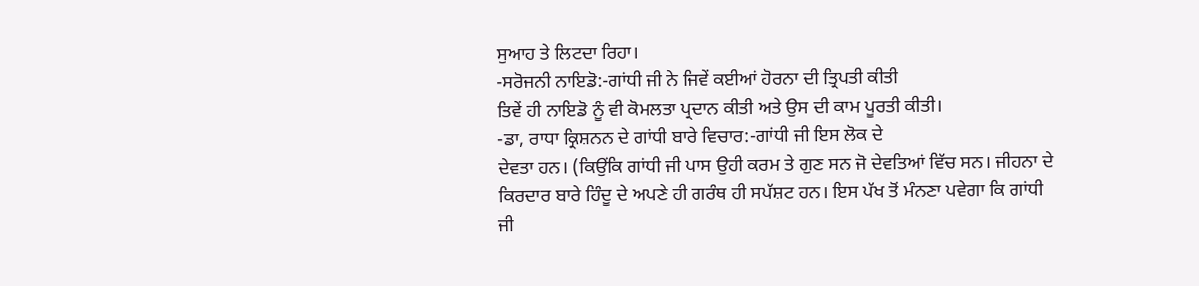ਸੁਆਹ ਤੇ ਲਿਟਦਾ ਰਿਹਾ।
-ਸਰੋਜਨੀ ਨਾਇਡੋ:-ਗਾਂਧੀ ਜੀ ਨੇ ਜਿਵੇਂ ਕਈਆਂ ਹੋਰਨਾ ਦੀ ਤ੍ਰਿਪਤੀ ਕੀਤੀ
ਤਿਵੇਂ ਹੀ ਨਾਇਡੋ ਨੂੰ ਵੀ ਕੋਮਲਤਾ ਪ੍ਰਦਾਨ ਕੀਤੀ ਅਤੇ ਉਸ ਦੀ ਕਾਮ ਪੂਰਤੀ ਕੀਤੀ।
-ਡਾ, ਰਾਧਾ ਕ੍ਰਿਸ਼ਨਨ ਦੇ ਗਾਂਧੀ ਬਾਰੇ ਵਿਚਾਰ:-ਗਾਂਧੀ ਜੀ ਇਸ ਲੋਕ ਦੇ
ਦੇਵਤਾ ਹਨ। (ਕਿਉਂਕਿ ਗਾਂਧੀ ਜੀ ਪਾਸ ਉਹੀ ਕਰਮ ਤੇ ਗੁਣ ਸਨ ਜੋ ਦੇਵਤਿਆਂ ਵਿੱਚ ਸਨ। ਜੀਹਨਾ ਦੇ
ਕਿਰਦਾਰ ਬਾਰੇ ਹਿੰਦੂ ਦੇ ਅਪਣੇ ਹੀ ਗਰੰਥ ਹੀ ਸਪੱਸ਼ਟ ਹਨ। ਇਸ ਪੱਖ ਤੋਂ ਮੰਨਣਾ ਪਵੇਗਾ ਕਿ ਗਾਂਧੀ
ਜੀ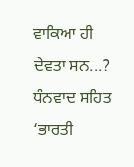ਵਾਕਿਆ ਹੀ ਦੇਵਤਾ ਸਨ...?
ਧੰਨਵਾਦ ਸਹਿਤ ‘ਭਾਰਤੀ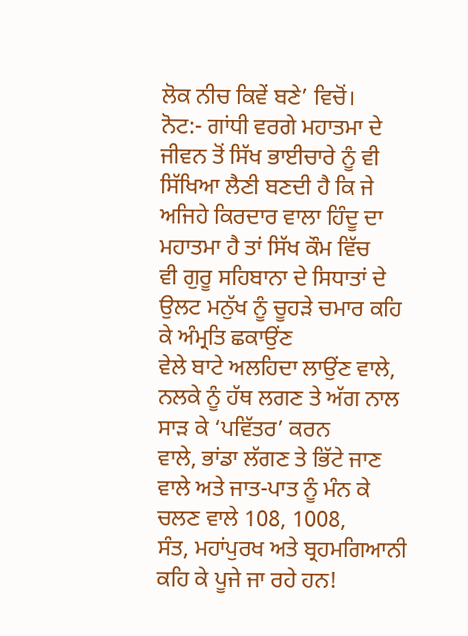ਲੋਕ ਨੀਚ ਕਿਵੇਂ ਬਣੇ’ ਵਿਚੋਂ।
ਨੋਟ:- ਗਾਂਧੀ ਵਰਗੇ ਮਹਾਤਮਾ ਦੇ ਜੀਵਨ ਤੋਂ ਸਿੱਖ ਭਾਈਚਾਰੇ ਨੂੰ ਵੀ
ਸਿੱਖਿਆ ਲੈਣੀ ਬਣਦੀ ਹੈ ਕਿ ਜੇ ਅਜਿਹੇ ਕਿਰਦਾਰ ਵਾਲਾ ਹਿੰਦੂ ਦਾ ਮਹਾਤਮਾ ਹੈ ਤਾਂ ਸਿੱਖ ਕੌਮ ਵਿੱਚ
ਵੀ ਗੁਰੂ ਸਹਿਬਾਨਾ ਦੇ ਸਿਧਾਤਾਂ ਦੇ ਉਲਟ ਮਨੁੱਖ ਨੂੰ ਚੂਹੜੇ ਚਮਾਰ ਕਹਿ ਕੇ ਅੰਮ੍ਰਤਿ ਛਕਾਉਂਣ
ਵੇਲੇ ਬਾਟੇ ਅਲਹਿਦਾ ਲਾਉਂਣ ਵਾਲੇ, ਨਲਕੇ ਨੂੰ ਹੱਥ ਲਗਣ ਤੇ ਅੱਗ ਨਾਲ ਸਾੜ ਕੇ ‘ਪਵਿੱਤਰ’ ਕਰਨ
ਵਾਲੇ, ਭਾਂਡਾ ਲੱਗਣ ਤੇ ਭਿੱਟੇ ਜਾਣ ਵਾਲੇ ਅਤੇ ਜਾਤ-ਪਾਤ ਨੂੰ ਮੰਨ ਕੇ ਚਲਣ ਵਾਲੇ 108, 1008,
ਸੰਤ, ਮਹਾਂਪੁਰਖ ਅਤੇ ਬ੍ਰਹਮਗਿਆਨੀ ਕਹਿ ਕੇ ਪੂਜੇ ਜਾ ਰਹੇ ਹਨ!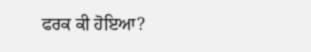ਫਰਕ ਕੀ ਹੋਇਆ?